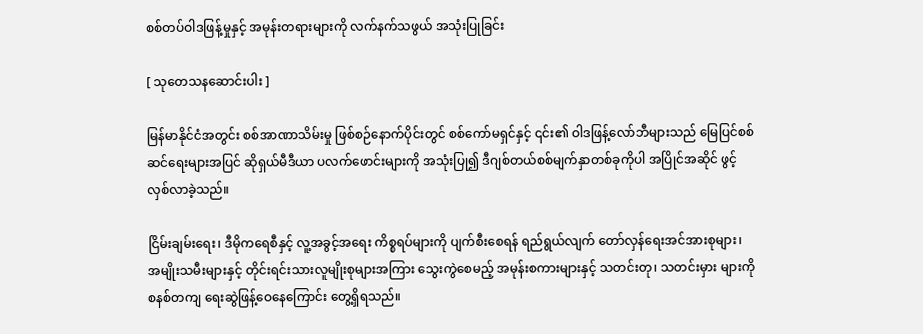စစ်တပ်ဝါဒဖြန့်မှုနှင့် အမုန်းတရားများကို လက်နက်သဖွယ် အသုံးပြုခြင်း

[ သုတေသနဆောင်းပါး ]

မြန်မာနိုင်ငံအတွင်း စစ်အာဏာသိမ်းမှု ဖြစ်စဉ်နောက်ပိုင်းတွင် စစ်ကော်မရှင်နှင့် ၎င်း၏ ဝါဒဖြန့်လော်ဘီများသည် မြေပြင်စစ်ဆင်ရေးများအပြင် ဆိုရှယ်မီဒီယာ ပလက်ဖောင်းများကို အသုံးပြု၍ ဒီဂျစ်တယ်စစ်မျက်နှာတစ်ခုကိုပါ အပြိုင်အဆိုင် ဖွင့်လှစ်လာခဲ့သည်။

ငြိမ်းချမ်းရေး၊ ဒီမိုကရေစီနှင့် လူ့အခွင့်အရေး ကိစ္စရပ်များကို ပျက်စီးစေရန် ရည်ရွယ်လျက် တော်လှန်ရေးအင်အားစုများ၊ အမျိုးသမီးများနှင့် တိုင်းရင်းသားလူမျိုးစုများအကြား သွေးကွဲစေမည့် အမုန်းစကားများနှင့် သတင်းတု၊ သတင်းမှား များကို စနစ်တကျ ရေးဆွဲဖြန့်ဝေနေကြောင်း တွေ့ရှိရသည်။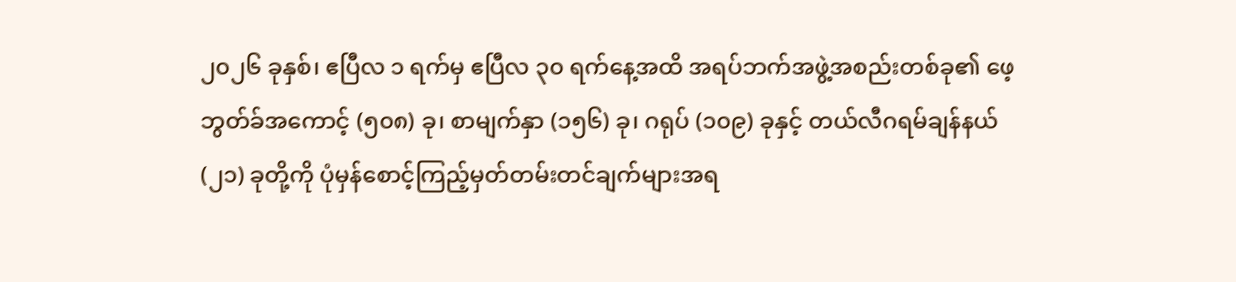၂၀၂၆ ခုနှစ်၊ ဧပြီလ ၁ ရက်မှ ဧပြီလ ၃၀ ရက်နေ့အထိ အရပ်ဘက်အဖွဲ့အစည်းတစ်ခု၏ ဖေ့ဘွတ်ခ်အကောင့် (၅၀၈) ခု၊ စာမျက်နှာ (၁၅၆) ခု၊ ဂရုပ် (၁၀၉) ခုနှင့် တယ်လီဂရမ်ချန်နယ် (၂၁) ခုတို့ကို ပုံမှန်စောင့်ကြည့်မှတ်တမ်းတင်ချက်များအရ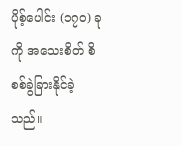ပိုစ့်ပေါင်း (၁၇၀) ခုကို အသေးစိတ် စိစစ်ခွဲခြားနိုင်ခဲ့သည်။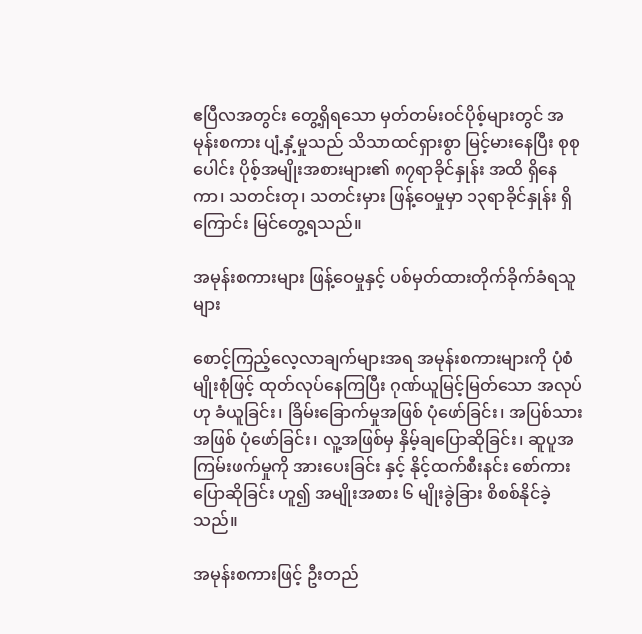ဧပြီလအတွင်း တွေ့ရှိရသော မှတ်တမ်းဝင်ပိုစ့်များတွင် အမုန်းစကား ပျံ့နှံ့မှုသည် သိသာထင်ရှားစွာ မြင့်မားနေပြီး စုစုပေါင်း ပိုစ့်အမျိုးအစားများ၏ ၈၇ရာခိုင်နှုန်း အထိ ရှိနေကာ၊ သတင်းတု၊ သတင်းမှား ဖြန့်ဝေမှုမှာ ၁၃ရာခိုင်နှုန်း ရှိကြောင်း မြင်တွေ့ရသည်။

အမုန်းစကားများ ဖြန့်ဝေမှုနှင့် ပစ်မှတ်ထားတိုက်ခိုက်ခံရသူများ

စောင့်ကြည့်လေ့လာချက်များအရ အမုန်းစကားများကို ပုံစံမျိုးစုံဖြင့် ထုတ်လုပ်နေကြပြီး ဂုဏ်ယူမြင့်မြတ်သော အလုပ်ဟု ခံယူခြင်း၊ ခြိမ်းခြောက်မှုအဖြစ် ပုံဖော်ခြင်း၊ အပြစ်သားအဖြစ် ပုံဖော်ခြင်း၊ လူ့အဖြစ်မှ နှိမ့်ချပြောဆိုခြင်း၊ ဆူပူအကြမ်းဖက်မှုကို အားပေးခြင်း နှင့် နိုင့်ထက်စီးနင်း စော်ကားပြောဆိုခြင်း ဟူ၍ အမျိုးအစား ၆ မျိုးခွဲခြား စိစစ်နိုင်ခဲ့သည်။

အမုန်းစကားဖြင့် ဦးတည်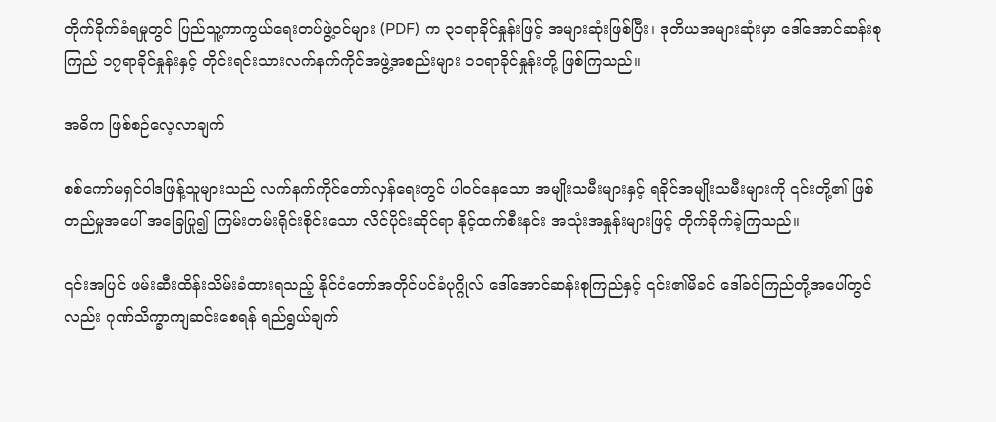တိုက်ခိုက်ခံရမှုတွင် ပြည်သူ့ကာကွယ်ရေးတပ်ဖွဲ့ဝင်များ (PDF) က ၃၁ရာခိုင်နှုန်းဖြင့် အများဆုံးဖြစ်ပြီး၊ ဒုတိယအများဆုံးမှာ ဒေါ်အောင်ဆန်းစုကြည် ၁၇ရာခိုင်နှုန်းနှင့် တိုင်းရင်းသားလက်နက်ကိုင်အဖွဲ့အစည်းများ ၁၁ရာခိုင်နှုန်းတို့ ဖြစ်ကြသည်။

အဓိက ဖြစ်စဉ်လေ့လာချက်

စစ်ကော်မရှင်ဝါဒဖြန့်သူများသည် လက်နက်ကိုင်တော်လှန်ရေးတွင် ပါဝင်နေသော အမျိုးသမီးများနှင့် ရခိုင်အမျိုးသမီးများကို ၎င်းတို့၏ ဖြစ်တည်မှုအပေါ် အခြေပြု၍ ကြမ်းတမ်းရိုင်းစိုင်းသော လိင်ပိုင်းဆိုင်ရာ နိုင့်ထက်စီးနင်း အသုံးအနှုန်းများဖြင့် တိုက်ခိုက်ခဲ့ကြသည်။

၎င်းအပြင် ဖမ်းဆီးထိန်းသိမ်းခံထားရသည့် နိုင်ငံတော်အတိုင်ပင်ခံပုဂ္ဂိုလ် ဒေါ်အောင်ဆန်းစုကြည်နှင့် ၎င်း၏မိခင် ဒေါ်ခင်ကြည်တို့အပေါ်တွင်လည်း ဂုဏ်သိက္ခာကျဆင်းစေရန် ရည်ရွယ်ချက်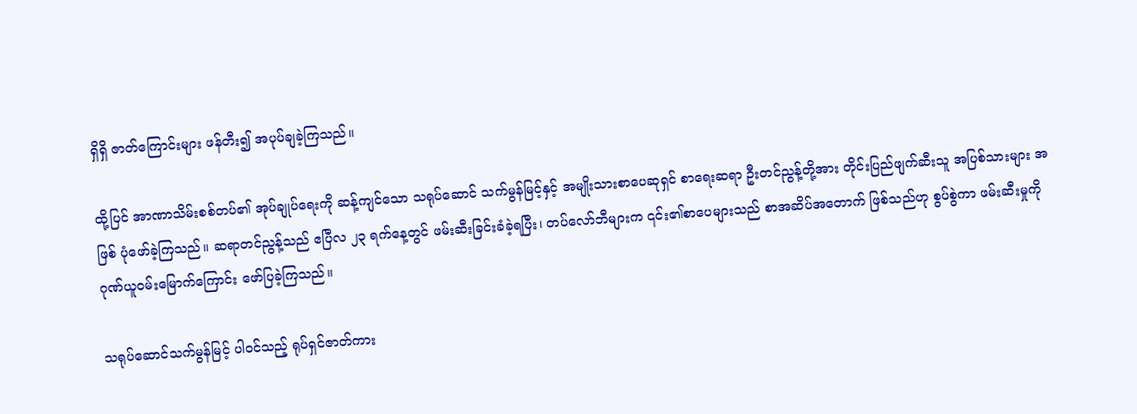ရှိရှိ ဇာတ်ကြောင်းများ ဖန်တီး၍ အပုပ်ချခဲ့ကြသည်။

ထို့ပြင် အာဏာသိမ်းစစ်တပ်၏ အုပ်ချုပ်ရေးကို ဆန့်ကျင်သော သရုပ်ဆောင် သက်မွန်မြင့်နှင့် အမျိုးသားစာပေဆုရှင် စာရေးဆရာ ဦးတင်ညွန့်တို့အား တိုင်းပြည်ဖျက်ဆီးသူ အပြစ်သားများ အဖြစ် ပုံဖော်ခဲ့ကြသည်။ ဆရာတင်ညွန့်သည် ဧပြီလ ၂၃ ရက်နေ့တွင် ဖမ်းဆီးခြင်းခံခဲ့ရပြီး၊ တပ်လော်ဘီများက ၎င်း၏စာပေများသည် စာအဆိပ်အတောက် ဖြစ်သည်ဟု စွပ်စွဲကာ ဖမ်းဆီးမှုကို ဂုဏ်ယူဝမ်းမြောက်ကြောင်း ဖော်ပြခဲ့ကြသည်။

သရုပ်ဆောင်သက်မွန်မြင့် ပါဝင်သည့် ရုပ်ရှင်ဇာတ်ကား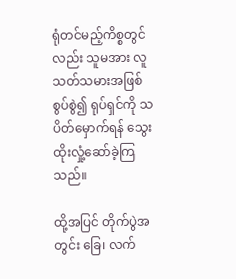ရုံတင်မည့်ကိစ္စတွင်လည်း သူမအား လူသတ်သမားအဖြစ် စွပ်စွဲ၍ ရုပ်ရှင်ကို သပိတ်မှောက်ရန် သွေးထိုးလှုံ့ဆော်ခဲ့ကြသည်။

ထို့အပြင် တိုက်ပွဲအတွင်း ခြေ၊ လက်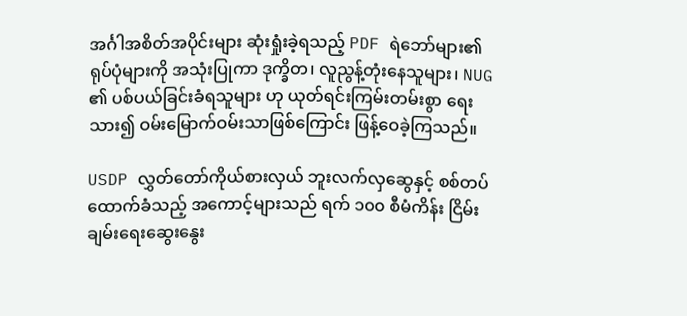အင်္ဂါအစိတ်အပိုင်းများ ဆုံးရှုံးခဲ့ရသည့် PDF ရဲဘော်များ၏ ရုပ်ပုံများကို အသုံးပြုကာ ဒုက္ခိတ၊ လူညွန့်တုံးနေသူများ၊ NUG ၏ ပစ်ပယ်ခြင်းခံရသူများ ဟု ယုတ်ရင်းကြမ်းတမ်းစွာ ရေးသား၍ ဝမ်းမြောက်ဝမ်းသာဖြစ်ကြောင်း ဖြန့်ဝေခဲ့ကြသည်။

USDP လွှတ်တော်ကိုယ်စားလှယ် ဘူးလက်လှဆွေနှင့် စစ်တပ်ထောက်ခံသည့် အကောင့်များသည် ရက် ၁၀၀ စီမံကိန်း ငြိမ်းချမ်းရေးဆွေးနွေး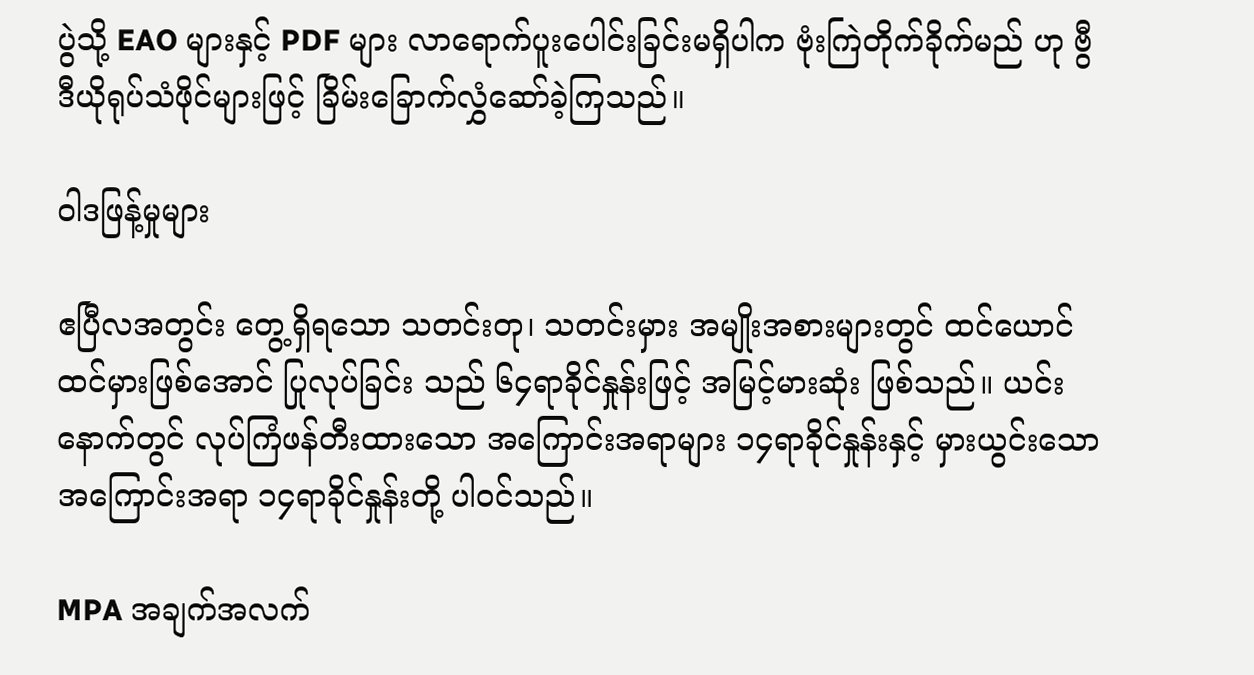ပွဲသို့ EAO များနှင့် PDF များ လာရောက်ပူးပေါင်းခြင်းမရှိပါက ဗုံးကြဲတိုက်ခိုက်မည် ဟု ဗွီဒီယိုရုပ်သံဖိုင်များဖြင့် ခြိမ်းခြောက်လွှံဆော်ခဲ့ကြသည်။

ဝါဒဖြန့်မှုများ

ဧပြီလအတွင်း တွေ့ရှိရသော သတင်းတု၊ သတင်းမှား အမျိုးအစားများတွင် ထင်ယောင်ထင်မှားဖြစ်အောင် ပြုလုပ်ခြင်း သည် ၆၄ရာခိုင်နှုန်းဖြင့် အမြင့်မားဆုံး ဖြစ်သည်။ ယင်းနောက်တွင် လုပ်ကြံဖန်တီးထားသော အကြောင်းအရာများ ၁၄ရာခိုင်နှုန်းနှင့် မှားယွင်းသော အကြောင်းအရာ ၁၄ရာခိုင်နှုန်းတို့ ပါဝင်သည်။

MPA အချက်အလက်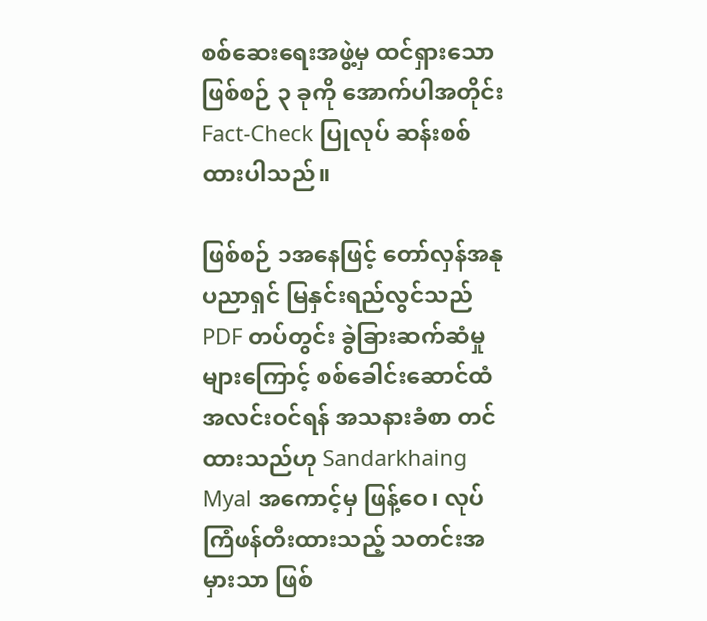စစ်ဆေးရေးအဖွဲ့မှ ထင်ရှားသော ဖြစ်စဉ် ၃ ခုကို အောက်ပါအတိုင်း Fact-Check ပြုလုပ် ဆန်းစစ်ထားပါသည်။

ဖြစ်စဉ် ၁အနေဖြင့် တော်လှန်အနုပညာရှင် မြနှင်းရည်လွင်သည် PDF တပ်တွင်း ခွဲခြားဆက်ဆံမှုများကြောင့် စစ်ခေါင်းဆောင်ထံ အလင်းဝင်ရန် အသနားခံစာ တင်ထားသည်ဟု Sandarkhaing Myal အကောင့်မှ ဖြန့်ဝေ၊ လုပ်ကြံဖန်တီးထားသည့် သတင်းအမှားသာ ဖြစ်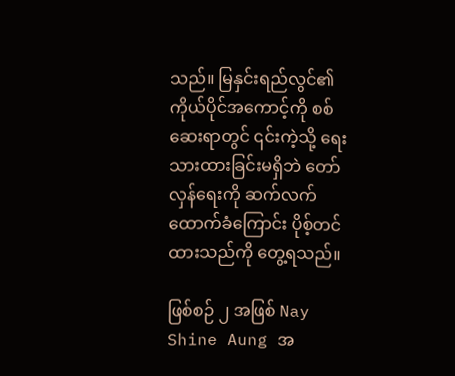သည်။ မြနှင်းရည်လွင်၏ ကိုယ်ပိုင်အကောင့်ကို စစ်ဆေးရာတွင် ၎င်းကဲ့သို့ ရေးသားထားခြင်းမရှိဘဲ တော်လှန်ရေးကို ဆက်လက်ထောက်ခံကြောင်း ပိုစ့်တင်ထားသည်ကို တွေ့ရသည်။

ဖြစ်စဉ် ၂ အဖြစ် Nay Shine Aung အ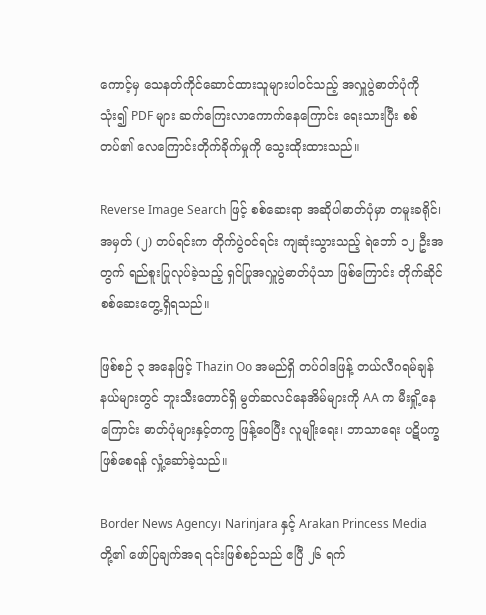ကောင့်မှ သေနတ်ကိုင်ဆောင်ထားသူများပါဝင်သည့် အလှူပွဲဓာတ်ပုံကို သုံး၍ PDF များ ဆက်ကြေးလာကောက်နေကြောင်း ရေးသားပြီး စစ်တပ်၏ လေကြောင်းတိုက်ခိုက်မှုကို သွေးထိုးထားသည်။

Reverse Image Search ဖြင့် စစ်ဆေးရာ အဆိုပါဓာတ်ပုံမှာ တမူးခရိုင်၊ အမှတ် (၂) တပ်ရင်းက တိုက်ပွဲဝင်ရင်း ကျဆုံးသွားသည့် ရဲဘော် ၁၂ ဦးအတွက် ရည်စူးပြုလုပ်ခဲ့သည့် ရှင်ပြုအလှူပွဲဓာတ်ပုံသာ ဖြစ်ကြောင်း တိုက်ဆိုင်စစ်ဆေးတွေ့ရှိရသည်။

ဖြစ်စဉ် ၃ အနေဖြင့် Thazin Oo အမည်ရှိ တပ်ဝါဒဖြန့် တယ်လီဂရမ်ချန်နယ်များတွင် ဘူးသီးတောင်ရှိ မွတ်ဆလင်နေအိမ်များကို AA က မီးရှို့နေကြောင်း ဓာတ်ပုံများနှင့်တကွ ဖြန့်ဝေပြီး လူမျိုးရေး၊ ဘာသာရေး ပဋိပက္ခဖြစ်စေရန် လှုံ့ဆော်ခဲ့သည်။

Border News Agency၊ Narinjara နှင့် Arakan Princess Media တို့၏ ဖော်ပြချက်အရ ၎င်းဖြစ်စဉ်သည် ဧပြီ ၂၆ ရက်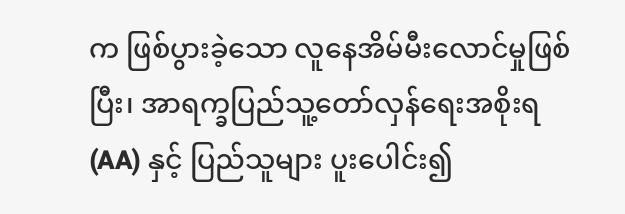က ဖြစ်ပွားခဲ့သော လူနေအိမ်မီးလောင်မှုဖြစ်ပြီး၊ အာရက္ခပြည်သူ့တော်လှန်ရေးအစိုးရ (AA) နှင့် ပြည်သူများ ပူးပေါင်း၍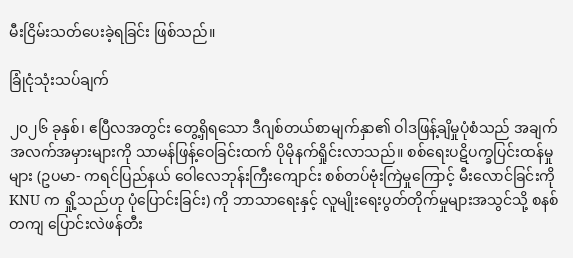မီးငြိမ်းသတ်ပေးခဲ့ရခြင်း ဖြစ်သည်။

ခြုံငုံသုံးသပ်ချက်

၂၀၂၆ ခုနှစ်၊ ဧပြီလအတွင်း တွေ့ရှိရသော ဒီဂျစ်တယ်စာမျက်နှာ၏ ဝါဒဖြန့်ချိမှုပုံစံသည် အချက်အလက်အမှားများကို သာမန်ဖြန့်ဝေခြင်းထက် ပိုမိုနက်ရှိုင်းလာသည်။ စစ်ရေးပဋိပက္ခပြင်းထန်မှုများ (ဥပမာ- ကရင်ပြည်နယ် ဝေါလေဘုန်းကြီးကျောင်း စစ်တပ်ဗုံးကြဲမှုကြောင့် မီးလောင်ခြင်းကို KNU က ရှို့သည်ဟု ပုံပြောင်းခြင်း) ကို ဘာသာရေးနှင့် လူမျိုးရေးပွတ်တိုက်မှုများအသွင်သို့ စနစ်တကျ ပြောင်းလဲဖန်တီး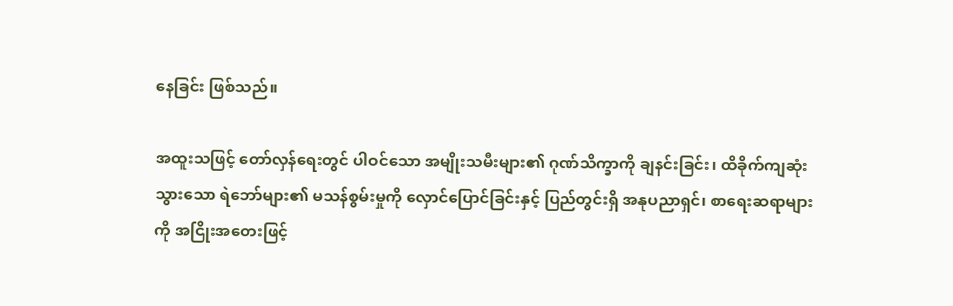နေခြင်း ဖြစ်သည်။

အထူးသဖြင့် တော်လှန်ရေးတွင် ပါဝင်သော အမျိုးသမီးများ၏ ဂုဏ်သိက္ခာကို ချနင်းခြင်း၊ ထိခိုက်ကျဆုံးသွားသော ရဲဘော်များ၏ မသန်စွမ်းမှုကို လှောင်ပြောင်ခြင်းနှင့် ပြည်တွင်းရှိ အနုပညာရှင်၊ စာရေးဆရာများကို အငြိုးအတေးဖြင့်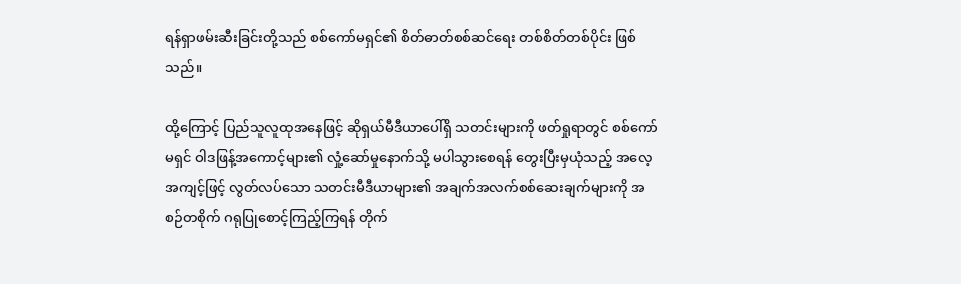ရန်ရှာဖမ်းဆီးခြင်းတို့သည် စစ်ကော်မရှင်၏ စိတ်ဓာတ်စစ်ဆင်ရေး တစ်စိတ်တစ်ပိုင်း ဖြစ်သည်။

ထို့ကြောင့် ပြည်သူလူထုအနေဖြင့် ဆိုရှယ်မီဒီယာပေါ်ရှိ သတင်းများကို ဖတ်ရှုရာတွင် စစ်ကော်မရှင် ဝါဒဖြန့်အကောင့်များ၏ လှုံ့ဆော်မှုနောက်သို့ မပါသွားစေရန် တွေးပြီးမှယုံသည့် အလေ့အကျင့်ဖြင့် လွတ်လပ်သော သတင်းမီဒီယာများ၏ အချက်အလက်စစ်ဆေးချက်များကို အစဉ်တစိုက် ဂရုပြုစောင့်ကြည့်ကြရန် တိုက်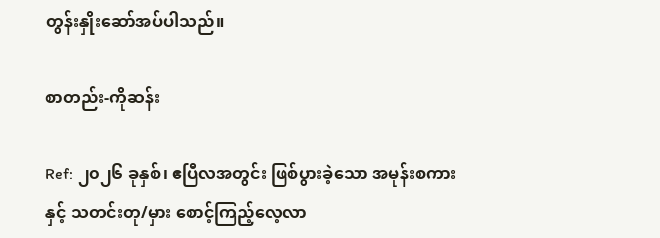တွန်းနှိုးဆော်အပ်ပါသည်။

စာတည်း-ကိုဆန်း

Ref: ၂၀၂၆ ခုနှစ်၊ ဧပြီလအတွင်း ဖြစ်ပွားခဲ့သော အမုန်းစကားနှင့် သတင်းတု/မှား စောင့်ကြည့်လေ့လာ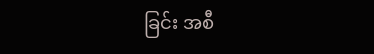ခြင်း အစီ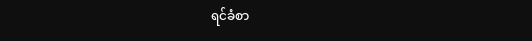ရင်ခံစာ